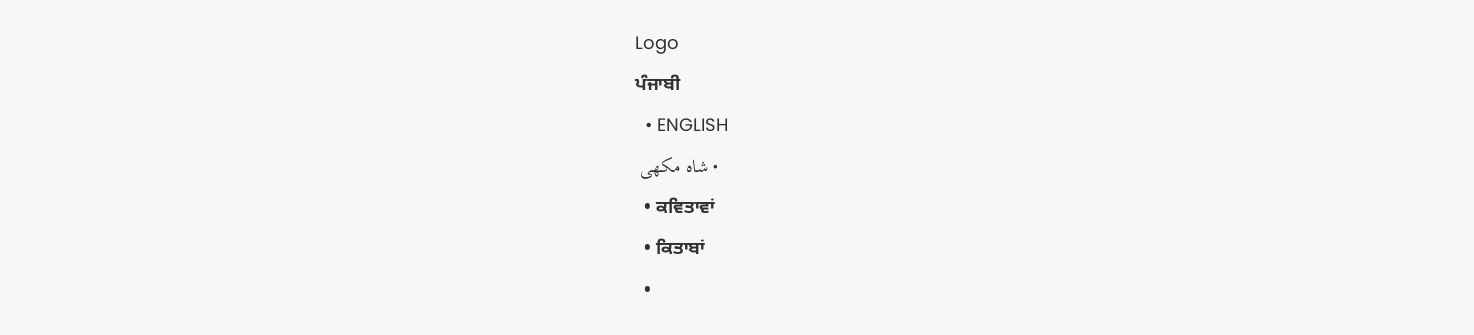Logo
ਪੰਜਾਬੀ
  • ENGLISH
  • شاہ مکھی
  • ਕਵਿਤਾਵਾਂ
  • ਕਿਤਾਬਾਂ
  •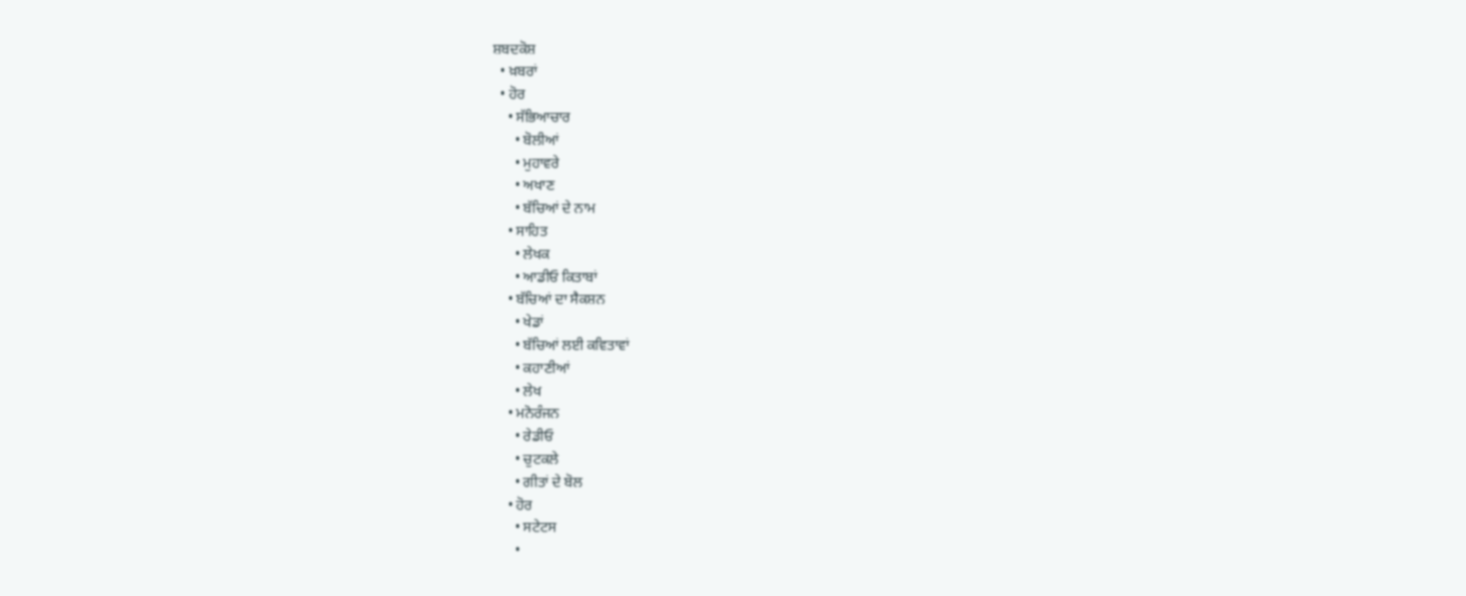ਸ਼ਬਦਕੋਸ਼
  • ਖ਼ਬਰਾਂ
  • ਹੋਰ
    • ਸੱਭਿਆਚਾਰ
      • ਬੋਲੀਆਂ
      • ਮੁਹਾਵਰੇ
      • ਅਖਾਣ
      • ਬੱਚਿਆਂ ਦੇ ਨਾਮ
    • ਸਾਹਿਤ
      • ਲੇਖਕ
      • ਆਡੀਓ ਕਿਤਾਬਾਂ
    • ਬੱਚਿਆਂ ਦਾ ਸੈਕਸ਼ਨ
      • ਖੇਡਾਂ
      • ਬੱਚਿਆਂ ਲਈ ਕਵਿਤਾਵਾਂ
      • ਕਹਾਣੀਆਂ
      • ਲੇਖ
    • ਮਨੋਰੰਜਨ
      • ਰੇਡੀਓ
      • ਚੁਟਕਲੇ
      • ਗੀਤਾਂ ਦੇ ਬੋਲ
    • ਹੋਰ
      • ਸਟੇਟਸ
      •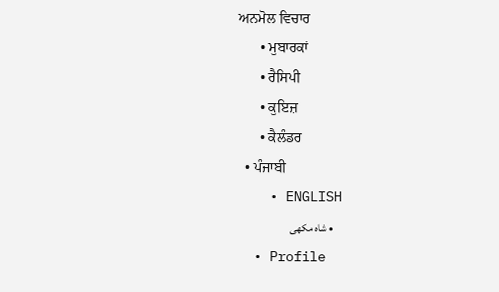ਅਨਮੋਲ ਵਿਚਾਰ
      • ਮੁਬਾਰਕਾਂ
      • ਰੈਸਿਪੀ
      • ਕੁਇਜ਼
      • ਕੈਲੰਡਰ
  • ਪੰਜਾਬੀ
    • ENGLISH
    • شاہ مکھی
  • Profile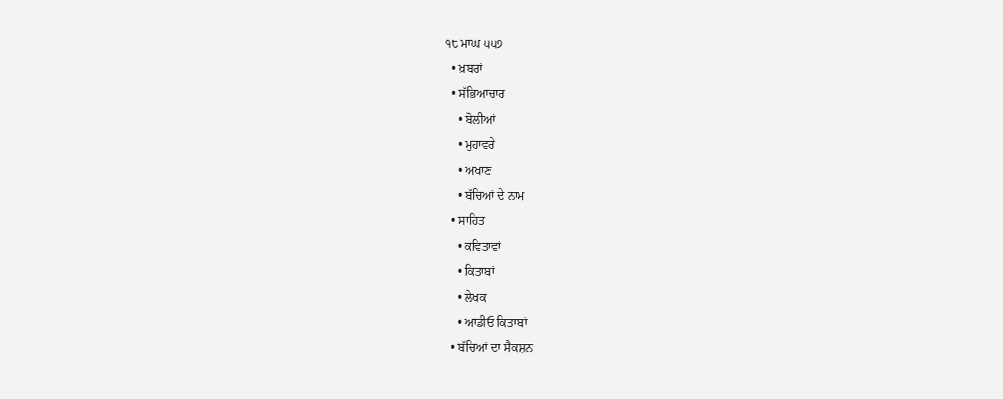੧੮ ਮਾਘ ੫੫੭
  • ਖ਼ਬਰਾਂ
  • ਸੱਭਿਆਚਾਰ
    • ਬੋਲੀਆਂ
    • ਮੁਹਾਵਰੇ
    • ਅਖਾਣ
    • ਬੱਚਿਆਂ ਦੇ ਨਾਮ
  • ਸਾਹਿਤ
    • ਕਵਿਤਾਵਾਂ
    • ਕਿਤਾਬਾਂ
    • ਲੇਖਕ
    • ਆਡੀਓ ਕਿਤਾਬਾਂ
  • ਬੱਚਿਆਂ ਦਾ ਸੈਕਸ਼ਨ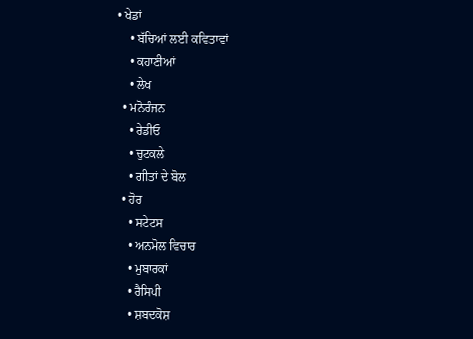• ਖੇਡਾਂ
    • ਬੱਚਿਆਂ ਲਈ ਕਵਿਤਾਵਾਂ
    • ਕਹਾਣੀਆਂ
    • ਲੇਖ
  • ਮਨੋਰੰਜਨ
    • ਰੇਡੀਓ
    • ਚੁਟਕਲੇ
    • ਗੀਤਾਂ ਦੇ ਬੋਲ
  • ਹੋਰ
    • ਸਟੇਟਸ
    • ਅਨਮੋਲ ਵਿਚਾਰ
    • ਮੁਬਾਰਕਾਂ
    • ਰੈਸਿਪੀ
    • ਸ਼ਬਦਕੋਸ਼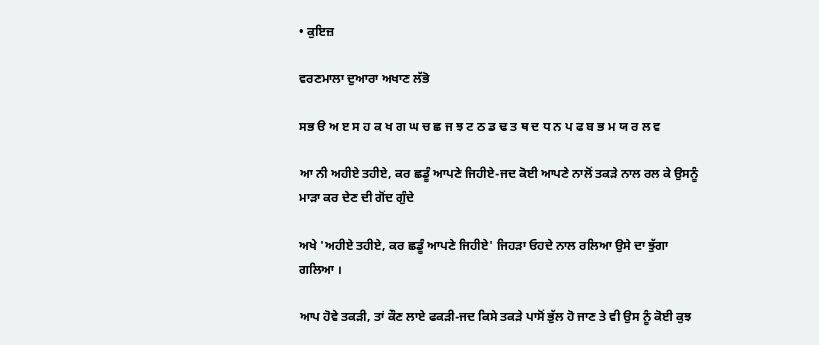• ਕੁਇਜ਼

ਵਰਣਮਾਲਾ ਦੁਆਰਾ ਅਖਾਣ ਲੱਭੋ

ਸਭ ੳ ਅ ੲ ਸ ਹ ਕ ਖ ਗ ਘ ਚ ਛ ਜ ਝ ਟ ਠ ਡ ਢ ਤ ਥ ਦ ਧ ਨ ਪ ਫ ਬ ਭ ਮ ਯ ਰ ਲ ਵ

ਆ ਨੀ ਅਹੀਏ ਤਹੀਏ, ਕਰ ਛਡੂੰ ਆਪਣੇ ਜਿਹੀਏ-ਜਦ ਕੋਈ ਆਪਣੇ ਨਾਲੋਂ ਤਕੜੇ ਨਾਲ ਰਲ ਕੇ ਉਸਨੂੰ ਮਾੜਾ ਕਰ ਦੇਣ ਦੀ ਗੋਂਦ ਗੁੰਦੇ

ਅਖੇ 'ਅਹੀਏ ਤਹੀਏ, ਕਰ ਛਡੂੰ ਆਪਣੇ ਜਿਹੀਏ' ਜਿਹੜਾ ਓਹਦੇ ਨਾਲ ਰਲਿਆ ਉਸੇ ਦਾ ਝੁੱਗਾ ਗਲਿਆ ।

ਆਪ ਹੋਵੇ ਤਕੜੀ, ਤਾਂ ਕੌਣ ਲਾਏ ਫਕੜੀ-ਜਦ ਕਿਸੇ ਤਕੜੇ ਪਾਸੋਂ ਭੁੱਲ ਹੋ ਜਾਣ ਤੇ ਵੀ ਉਸ ਨੂੰ ਕੋਈ ਕੁਝ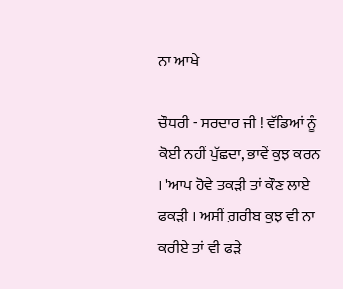ਨਾ ਆਖੇ

ਚੌਧਰੀ - ਸਰਦਾਰ ਜੀ ! ਵੱਡਿਆਂ ਨੂੰ ਕੋਈ ਨਹੀਂ ਪੁੱਛਦਾ, ਭਾਵੇਂ ਕੁਝ ਕਰਨ । 'ਆਪ ਹੋਵੇ ਤਕੜੀ ਤਾਂ ਕੌਣ ਲਾਏ ਫਕੜੀ । ਅਸੀਂ ਗ਼ਰੀਬ ਕੁਝ ਵੀ ਨਾ ਕਰੀਏ ਤਾਂ ਵੀ ਫੜੇ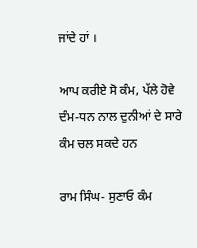ਜਾਂਦੇ ਹਾਂ ।

ਆਪ ਕਰੀਏ ਸੋ ਕੰਮ, ਪੱਲੇ ਹੋਵੇ ਦੰਮ-ਧਨ ਨਾਲ ਦੁਨੀਆਂ ਦੇ ਸਾਰੇ ਕੰਮ ਚਲ ਸਕਦੇ ਹਨ

ਰਾਮ ਸਿੰਘ- ਸੁਣਾਓ ਕੰਮ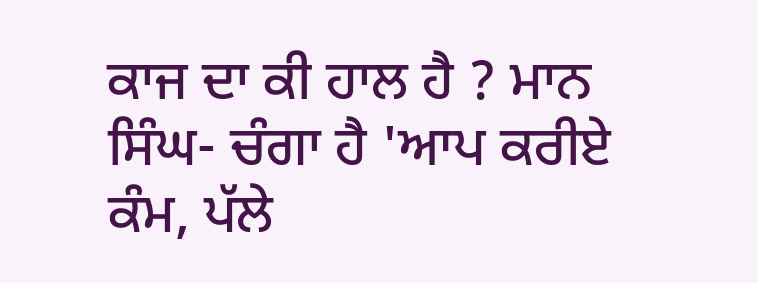ਕਾਜ ਦਾ ਕੀ ਹਾਲ ਹੈ ? ਮਾਨ ਸਿੰਘ- ਚੰਗਾ ਹੈ 'ਆਪ ਕਰੀਏ ਕੰਮ, ਪੱਲੇ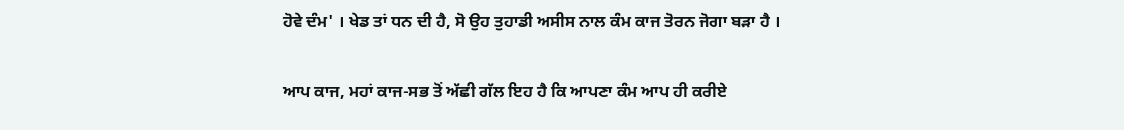ਹੋਵੇ ਦੰਮ' । ਖੇਡ ਤਾਂ ਧਨ ਦੀ ਹੈ, ਸੋ ਉਹ ਤੁਹਾਡੀ ਅਸੀਸ ਨਾਲ ਕੰਮ ਕਾਜ ਤੋਰਨ ਜੋਗਾ ਬੜਾ ਹੈ ।

ਆਪ ਕਾਜ, ਮਹਾਂ ਕਾਜ-ਸਭ ਤੋਂ ਅੱਛੀ ਗੱਲ ਇਹ ਹੈ ਕਿ ਆਪਣਾ ਕੰਮ ਆਪ ਹੀ ਕਰੀਏ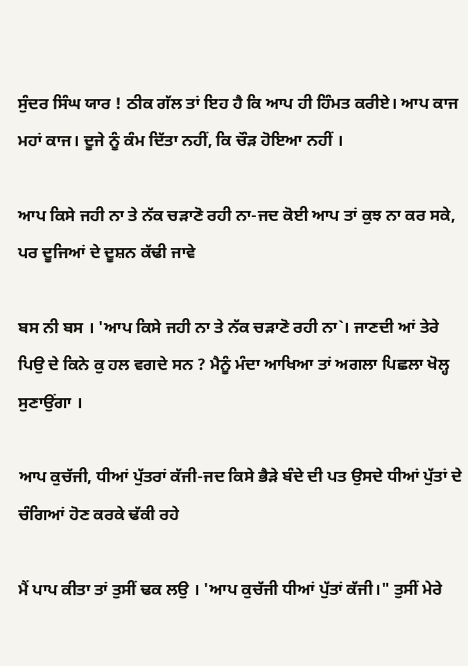ਸੁੰਦਰ ਸਿੰਘ ਯਾਰ ! ਠੀਕ ਗੱਲ ਤਾਂ ਇਹ ਹੈ ਕਿ ਆਪ ਹੀ ਹਿੰਮਤ ਕਰੀਏ। ਆਪ ਕਾਜ ਮਹਾਂ ਕਾਜ। ਦੂਜੇ ਨੂੰ ਕੰਮ ਦਿੱਤਾ ਨਹੀਂ, ਕਿ ਚੌੜ ਹੋਇਆ ਨਹੀਂ ।

ਆਪ ਕਿਸੇ ਜਹੀ ਨਾ ਤੇ ਨੱਕ ਚੜਾਣੋ ਰਹੀ ਨਾ-ਜਦ ਕੋਈ ਆਪ ਤਾਂ ਕੁਝ ਨਾ ਕਰ ਸਕੇ, ਪਰ ਦੂਜਿਆਂ ਦੇ ਦੂਸ਼ਨ ਕੱਢੀ ਜਾਵੇ

ਬਸ ਨੀ ਬਸ । 'ਆਪ ਕਿਸੇ ਜਹੀ ਨਾ ਤੇ ਨੱਕ ਚੜਾਣੋ ਰਹੀ ਨਾ`। ਜਾਣਦੀ ਆਂ ਤੇਰੇ ਪਿਉ ਦੇ ਕਿਨੇ ਕੁ ਹਲ ਵਗਦੇ ਸਨ ? ਮੈਨੂੰ ਮੰਦਾ ਆਖਿਆ ਤਾਂ ਅਗਲਾ ਪਿਛਲਾ ਖੋਲ੍ਹ ਸੁਣਾਉਂਗਾ ।

ਆਪ ਕੁਚੱਜੀ, ਧੀਆਂ ਪੁੱਤਰਾਂ ਕੱਜੀ-ਜਦ ਕਿਸੇ ਭੈੜੇ ਬੰਦੇ ਦੀ ਪਤ ਉਸਦੇ ਧੀਆਂ ਪੁੱਤਾਂ ਦੇ ਚੰਗਿਆਂ ਹੋਣ ਕਰਕੇ ਢੱਕੀ ਰਹੇ

ਮੈਂ ਪਾਪ ਕੀਤਾ ਤਾਂ ਤੁਸੀਂ ਢਕ ਲਉ । 'ਆਪ ਕੁਚੱਜੀ ਧੀਆਂ ਪੁੱਤਾਂ ਕੱਜੀ।" ਤੁਸੀਂ ਮੇਰੇ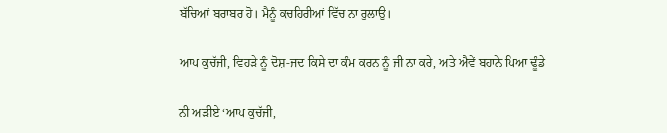ਬੱਚਿਆਂ ਬਰਾਬਰ ਹੋ। ਮੈਨੂੰ ਕਚਹਿਰੀਆਂ ਵਿੱਚ ਨਾ ਰੁਲਾਉ।

ਆਪ ਕੁਚੱਜੀ, ਵਿਹੜੇ ਨੂੰ ਦੋਸ਼-ਜਦ ਕਿਸੇ ਦਾ ਕੰਮ ਕਰਨ ਨੂੰ ਜੀ ਨਾ ਕਰੇ, ਅਤੇ ਐਵੇਂ ਬਹਾਨੇ ਪਿਆ ਢੂੰਡੇ

ਨੀ ਅੜੀਏ ‘ਆਪ ਕੁਚੱਜੀ,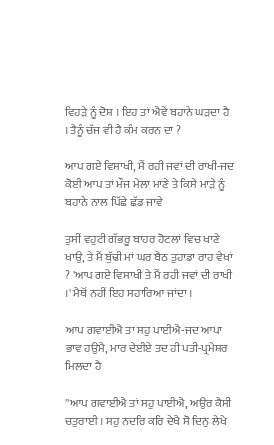ਵਿਹੜੇ ਨੂੰ ਦੋਸ਼ । ਇਹ ਤਾਂ ਐਵੇਂ ਬਹਾਨੇ ਘੜਦਾ ਹੈ । ਤੈਨੂੰ ਚੱਜ ਵੀ ਹੈ ਕੰਮ ਕਰਨ ਦਾ ?

ਆਪ ਗਏ ਵਿਸਾਖੀ, ਮੈਂ ਰਹੀ ਜਵਾਂ ਦੀ ਰਾਖੀ-ਜਦ ਕੋਈ ਆਪ ਤਾਂ ਮੌਜ ਮੇਲਾ ਮਾਣੇ ਤੇ ਕਿਸੇ ਮਾੜੇ ਨੂੰ ਬਹਾਨੇ ਨਾਲ ਪਿੱਛੇ ਛੱਡ ਜਾਵੇ

ਤੁਸੀਂ ਵਹੁਟੀ ਗੱਭਰੂ ਬਾਹਰ ਹੋਟਲਾਂ ਵਿਚ ਖਾਣੇ ਖਾਉ, ਤੇ ਮੈਂ ਬੁੱਢੀ ਮਾਂ ਘਰ ਬੈਠ ਤੁਹਾਡਾ ਰਾਹ ਵੇਖਾਂ ? 'ਆਪ ਗਏ ਵਿਸਾਖੀ ਤੇ ਮੈਂ ਰਹੀ ਜਵਾਂ ਦੀ ਰਾਖੀ ।' ਮੈਥੋਂ ਨਹੀਂ ਇਹ ਸਹਾਰਿਆ ਜਾਂਦਾ ।

ਆਪ ਗਵਾਈਐ ਤਾ ਸਹੁ ਪਾਈਐ-ਜਦ ਆਪਾ ਭਾਵ ਹਉਮੈ, ਮਾਰ ਦੇਈਏ ਤਦ ਹੀ ਪਤੀ-ਪ੍ਰਮੇਸ਼ਰ ਮਿਲਦਾ ਹੈ

''ਆਪ ਗਵਾਈਐ ਤਾਂ ਸਹੁ ਪਾਈਐ, ਅਉਰ ਕੈਸੀ ਚਤੁਰਾਈ । ਸਹੁ ਨਦਰਿ ਕਰਿ ਦੇਖੈ ਸੋ ਦਿਨੁ ਲੇਖੇ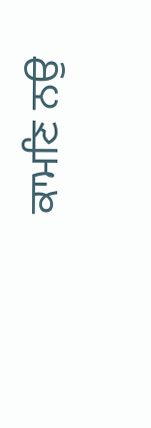ਕਾਮਣਿ ਨਉ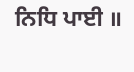ਨਿਧਿ ਪਾਈ ॥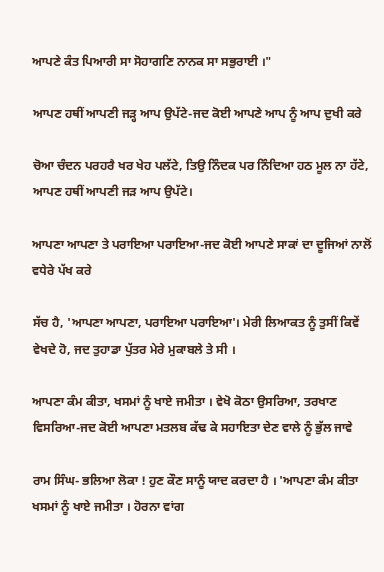ਆਪਣੇ ਕੰਤ ਪਿਆਰੀ ਸਾ ਸੋਹਾਗਣਿ ਨਾਨਕ ਸਾ ਸਭੁਰਾਈ ।"

ਆਪਣ ਹਥੀਂ ਆਪਣੀ ਜੜ੍ਹ ਆਪ ਉਪੱਟੇ-ਜਦ ਕੋਈ ਆਪਣੇ ਆਪ ਨੂੰ ਆਪ ਦੁਖੀ ਕਰੇ

ਚੋਆ ਚੰਦਨ ਪਰਹਰੈ ਖਰ ਖੇਹ ਪਲੱਟੇ, ਤਿਉ ਨਿੰਦਕ ਪਰ ਨਿੰਦਿਆ ਹਠ ਮੂਲ ਨਾ ਹੱਟੇ, ਆਪਣ ਹਥੀਂ ਆਪਣੀ ਜੜ ਆਪ ਉਪੱਟੇ।

ਆਪਣਾ ਆਪਣਾ ਤੇ ਪਰਾਇਆ ਪਰਾਇਆ-ਜਦ ਕੋਈ ਆਪਣੇ ਸਾਕਾਂ ਦਾ ਦੂਜਿਆਂ ਨਾਲੋਂ ਵਧੇਰੇ ਪੱਖ ਕਰੇ

ਸੱਚ ਹੈ, 'ਆਪਣਾ ਆਪਣਾ, ਪਰਾਇਆ ਪਰਾਇਆ'। ਮੇਰੀ ਲਿਆਕਤ ਨੂੰ ਤੁਸੀਂ ਕਿਵੇਂ ਵੇਖਦੇ ਹੋ, ਜਦ ਤੁਹਾਡਾ ਪੁੱਤਰ ਮੇਰੇ ਮੁਕਾਬਲੇ ਤੇ ਸੀ ।

ਆਪਣਾ ਕੰਮ ਕੀਤਾ, ਖਸਮਾਂ ਨੂੰ ਖਾਏ ਜਮੀਤਾ । ਵੇਖੋ ਕੋਠਾ ਉਸਰਿਆ, ਤਰਖਾਣ ਵਿਸਰਿਆ-ਜਦ ਕੋਈ ਆਪਣਾ ਮਤਲਬ ਕੱਢ ਕੇ ਸਹਾਇਤਾ ਦੇਣ ਵਾਲੇ ਨੂੰ ਭੁੱਲ ਜਾਵੇ

ਰਾਮ ਸਿੰਘ- ਭਲਿਆ ਲੋਕਾ ! ਹੁਣ ਕੌਣ ਸਾਨੂੰ ਯਾਦ ਕਰਦਾ ਹੈ । 'ਆਪਣਾ ਕੰਮ ਕੀਤਾ ਖਸਮਾਂ ਨੂੰ ਖਾਏ ਜਮੀਤਾ । ਹੋਰਨਾ ਵਾਂਗ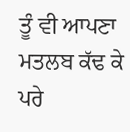ਤੂੰ ਵੀ ਆਪਣਾ ਮਤਲਬ ਕੱਢ ਕੇ ਪਰੇ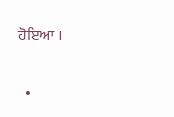ਹੋਇਆ ।

  •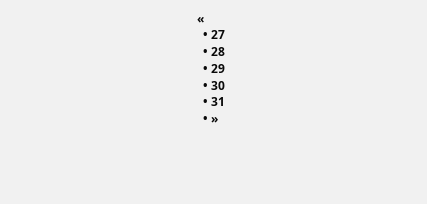«
  • 27
  • 28
  • 29
  • 30
  • 31
  • »